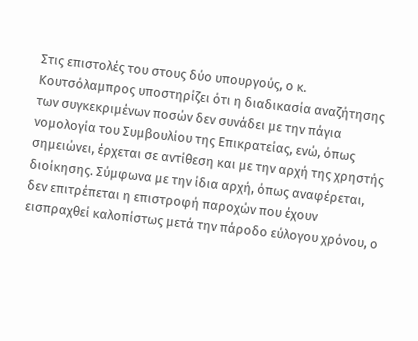Στις επιστολές του στους δύο υπουργούς, ο κ. Κουτσόλαμπρος υποστηρίζει ότι η διαδικασία αναζήτησης των συγκεκριμένων ποσών δεν συνάδει με την πάγια νομολογία του Συμβουλίου της Επικρατείας, ενώ, όπως σημειώνει, έρχεται σε αντίθεση και με την αρχή της χρηστής διοίκησης. Σύμφωνα με την ίδια αρχή, όπως αναφέρεται, δεν επιτρέπεται η επιστροφή παροχών που έχουν εισπραχθεί καλοπίστως μετά την πάροδο εύλογου χρόνου, ο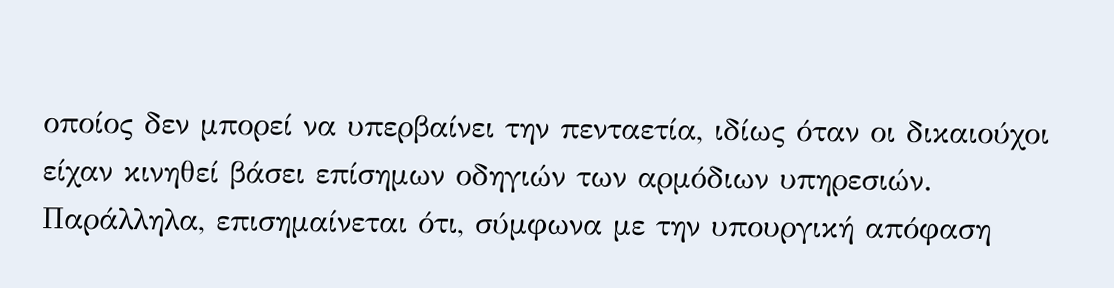οποίος δεν μπορεί να υπερβαίνει την πενταετία, ιδίως όταν οι δικαιούχοι είχαν κινηθεί βάσει επίσημων οδηγιών των αρμόδιων υπηρεσιών.
Παράλληλα, επισημαίνεται ότι, σύμφωνα με την υπουργική απόφαση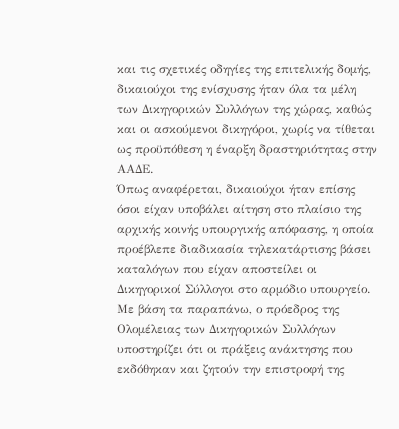και τις σχετικές οδηγίες της επιτελικής δομής, δικαιούχοι της ενίσχυσης ήταν όλα τα μέλη των Δικηγορικών Συλλόγων της χώρας, καθώς και οι ασκούμενοι δικηγόροι, χωρίς να τίθεται ως προϋπόθεση η έναρξη δραστηριότητας στην ΑΑΔΕ.
Όπως αναφέρεται, δικαιούχοι ήταν επίσης όσοι είχαν υποβάλει αίτηση στο πλαίσιο της αρχικής κοινής υπουργικής απόφασης, η οποία προέβλεπε διαδικασία τηλεκατάρτισης βάσει καταλόγων που είχαν αποστείλει οι Δικηγορικοί Σύλλογοι στο αρμόδιο υπουργείο.
Με βάση τα παραπάνω, ο πρόεδρος της Ολομέλειας των Δικηγορικών Συλλόγων υποστηρίζει ότι οι πράξεις ανάκτησης που εκδόθηκαν και ζητούν την επιστροφή της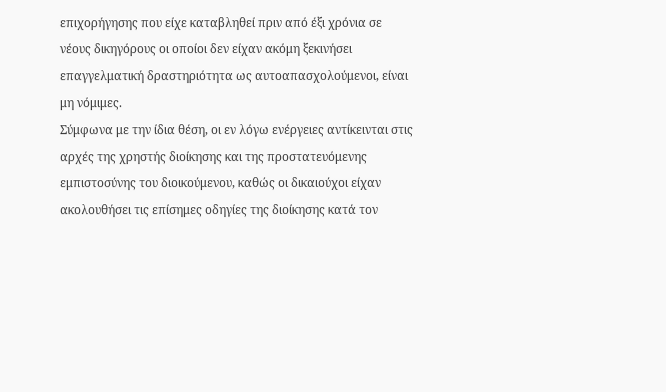επιχορήγησης που είχε καταβληθεί πριν από έξι χρόνια σε νέους δικηγόρους οι οποίοι δεν είχαν ακόμη ξεκινήσει επαγγελματική δραστηριότητα ως αυτοαπασχολούμενοι, είναι μη νόμιμες.
Σύμφωνα με την ίδια θέση, οι εν λόγω ενέργειες αντίκεινται στις αρχές της χρηστής διοίκησης και της προστατευόμενης εμπιστοσύνης του διοικούμενου, καθώς οι δικαιούχοι είχαν ακολουθήσει τις επίσημες οδηγίες της διοίκησης κατά τον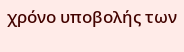χρόνο υποβολής των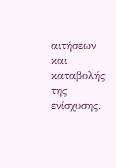αιτήσεων και καταβολής της ενίσχυσης.